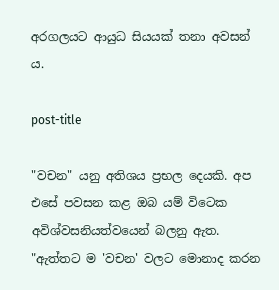අරගලයට ආයුධ සියයක් තනා අවසන් ය.

post-title

"වචන" යනු අතිශය ප්‍රභල දෙයකි. අප එසේ පවසන කළ ඔබ යම් විටෙක අවිශ්වසනියත්වයෙන් බලනු ඇත. "ඇත්තට ම 'වචන' වලට මොනාද කරන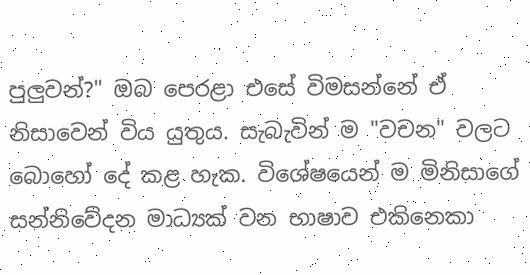පුලුවන්?" ඔබ පෙරළා එසේ විමසන්නේ ඒ නිසාවෙන් විය යුතුය. සැබැවින් ම "වචන" වලට බොහෝ දේ කළ හැක. විශේෂයෙන් ම මිනිසාගේ සන්නිවේදන මාධ්‍යක් වන භාෂාව එකිනෙකා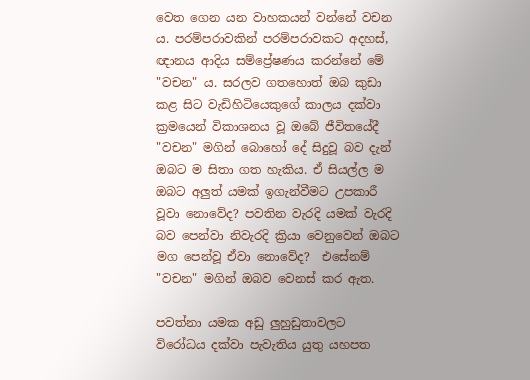වෙත ගෙන යන වාහකයන් වන්නේ වචන ය. පරම්පරාවකින් පරම්පරාවකට අදහස්, ඥානය ආදිය සම්ප්‍රේෂණය කරන්නේ මේ "වචන" ය. සරලව ගතහොත් ඔබ කුඩා කළ සිට වැඩිහිටියෙකුගේ කාලය දක්වා ක්‍රමයෙන් විකාශනය වූ ඔබේ ජීවිතයේදී "වචන" මගින් බොහෝ දේ සිදුවූ බව දැන් ඔබට ම සිතා ගත හැකිය. ඒ සියල්ල ම ඔබට අලුත් යමක් ඉගැන්වීමට උපකාරී වූවා නොවේද? පවතින වැරදි යමක් වැරදි බව පෙන්වා නිවැරදි ක්‍රියා වෙනුවෙන් ඔබට මග පෙන්වූ ඒවා නොවේද?  එසේනම් "වචන" මගින් ඔබව වෙනස් කර ඇත.

පවත්නා යමක අඩු ලුහුඩුතාවලට විරෝධය දක්වා පැවැතිය යුතු යහපත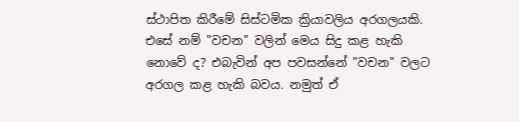ස්ථාපිත කිරීමේ සිස්ටමික ක්‍රියාවලිය අරගලයකි. එසේ නම් "වචන" වලින් මෙය සිදු කළ හැකි නොවේ ද? එබැවින් අප පවසන්නේ "වචන" වලට අරගල කළ හැකි බවය. නමුත් ඒ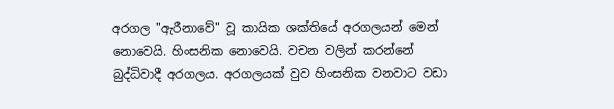අරගල "ඇරීනාවේ" වූ කායික ශක්තියේ අරගලයන් මෙන් නොවෙයි. හිංසනික නොවෙයි. වචන වලින් කරන්නේ  බුද්ධිවාදී අරගලය. අරගලයක් වුව හිංසනික වනවාට වඩා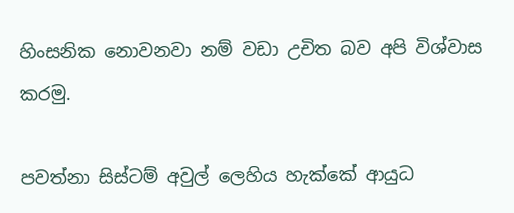හිංසනික නොවනවා නම් වඩා උචිත බව අපි විශ්වාස කරමු.

පවත්නා සිස්ටම් අවුල් ලෙහිය හැක්කේ ආයුධ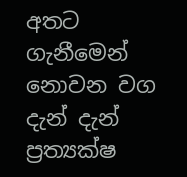අතට ගැනීමෙන් නොවන වග දැන් දැන් ප්‍රත්‍යක්ෂ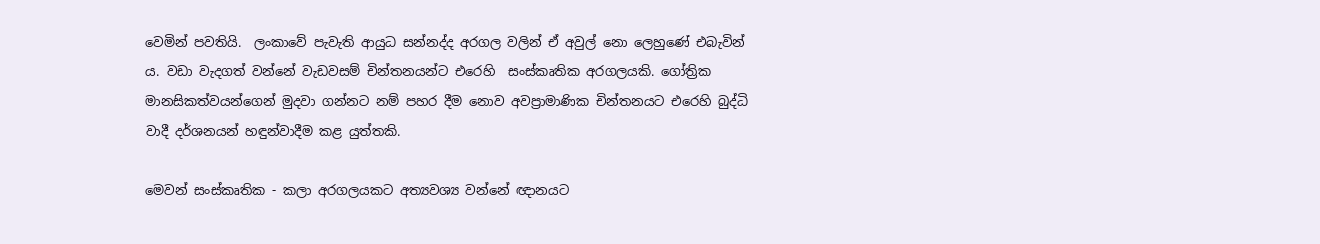වෙමින් පවතියි.  ලංකාවේ පැවැති ආයුධ සන්නද්ද අරගල වලින් ඒ අවුල් නො ලෙහුණේ එබැවින් ය. වඩා වැදගත් වන්නේ වැඩවසම් චින්තනයන්ට එරෙහි  සංස්කෘතික අරගලයකි. ගෝත්‍රික මානසිකත්වයන්ගෙන් මුදවා ගන්නට නම් පහර දීම නොව අවප්‍රාමාණික චින්තනයට එරෙහි බුද්ධි වාදී දර්ශනයන් හඳුන්වාදීම කළ යුත්තකි.

මෙවන් සංස්කෘතික - කලා අරගලයකට අත්‍යවශ්‍ය වන්නේ ඥානයට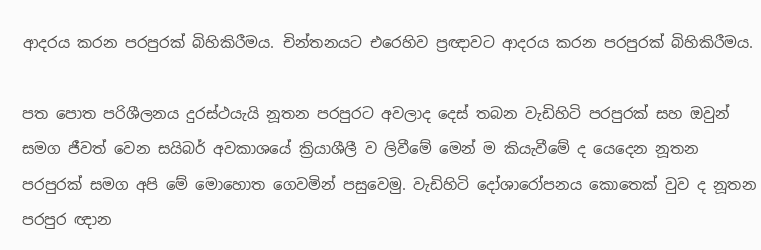ආදරය කරන පරපුරක් බිහිකිරීමය. චින්තනයට එරෙහිව ප්‍රඥාවට ආදරය කරන පරපුරක් බිහිකිරීමය.

පත පොත පරිශීලනය දුරස්ථයැයි නූතන පරපුරට අවලාද දෙස් තබන වැඩිහිටි පරපුරක් සහ ඔවුන් සමග ජීවත් වෙන සයිබර් අවකාශයේ ක්‍රියාශීලී ව ලිවීමේ මෙන් ම කියැවීමේ ද යෙදෙන නූතන පරපුරක් සමග අපි මේ මොහොත ගෙවමින් පසුවෙමු. වැඩිහිටි දෝශාරෝපනය කොතෙක් වුව ද නූතන පරපුර ඥාන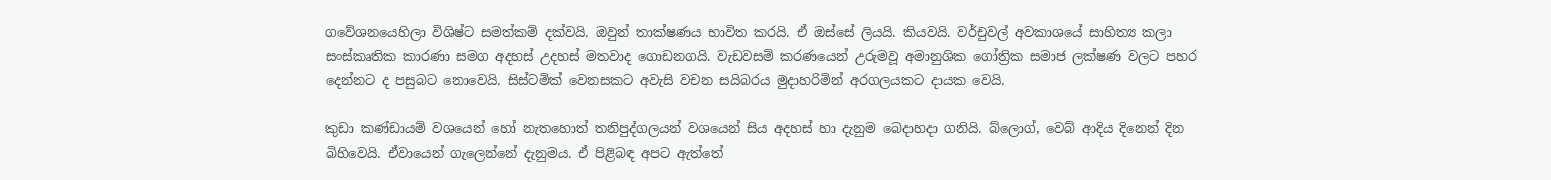ගවේශනයෙහිලා විශිෂ්ට සමත්කම් දක්වයි. ඔවුන් තාක්ෂණය භාවිත කරයි. ඒ ඔස්සේ ලියයි. කියවයි. වර්චුවල් අවකාශයේ සාහිත්‍ය කලා සංස්කෘතික කාරණා සමග අදහස් උදහස් මතවාද ගොඩනගයි. වැඩවසම් කරණයෙන් උරුමවූ අමානුශික ගෝත්‍රික සමාජ ලක්ෂණ වලට පහර දෙන්නට ද පසුබට නොවෙයි. සිස්ටමික් වෙනසකට අවැසි වචන සයිබරය මුදාහරිමින් අරගලයකට දායක වෙයි.

කුඩා කණ්ඩායම් වශයෙන් හෝ නැතහොත් තනිපුද්ගලයන් වශයෙන් සිය අදහස් හා දැනුම බෙදාහදා ගනියි. බ්ලොග්, වෙබ් ආදිය දිනෙන් දින බිහිවෙයි. ඒවායෙන් ගැලෙන්නේ දැනුමය. ඒ පිළිබඳ අපට ඇත්තේ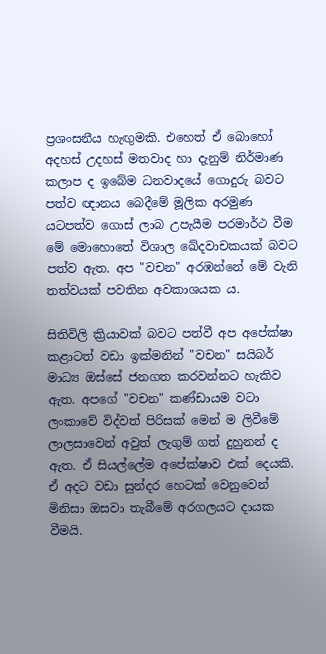ප්‍රශංසනීය හැඟුමකි. එහෙත් ඒ බොහෝ අදහස් උදහස් මතවාද හා දැනුම් නිර්මාණ කලාප ද ඉබේම ධනවාදයේ ගොදුරු බවට පත්ව ඥානය බෙදීමේ මූලික අරමුණ යටපත්ව ගොස් ලාබ උපැයීම පරමාර්ථ වීම මේ මොහොතේ විශාල ඛේදවාචකයක් බවට පත්ව ඇත. අප "වචන" අරඹන්නේ මේ වැනි තත්වයක් පවතින අවකාශයක ය.

සිතිවිලි ක්‍රියාවක් බවට පත්වී අප අපේක්ෂා කළාටත් වඩා ඉක්මනින් "වචන" සයිබර් මාධ්‍ය ඔස්සේ ජනගත කරවන්නට හැකිව ඇත. අපගේ "වචන" කණ්ඩායම වටා ලංකාවේ විද්වත් පිරිසක් මෙන් ම ලිවීමේ ලාලසාවෙන් අවුත් ලැගුම් ගත් දුහුනන් ද ඇත. ඒ සියල්ලේම අපේක්ෂාව එක් දෙයකි. ඒ අදට වඩා සුන්දර හෙටක් වෙනුවෙන් මිනිසා ඔසවා තැබීමේ අරගලයට දායක වීමයි.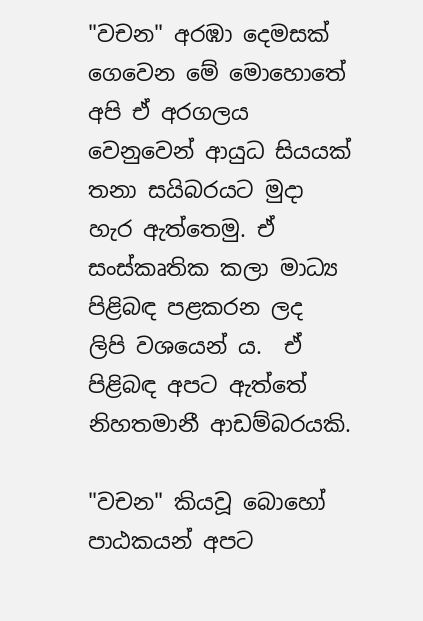"වචන" අරඹා දෙමසක් ගෙවෙන මේ මොහොතේ අපි ඒ අරගලය වෙනුවෙන් ආයුධ සියයක් තනා සයිබරයට මුදා හැර ඇත්තෙමු. ඒ සංස්කෘතික කලා මාධ්‍ය  පිළිබඳ පළකරන ලද   ලිපි වශයෙන් ය.  ඒ පිළිබඳ අපට ඇත්තේ නිහතමානී ආඩම්බරයකි.

"වචන" කියවූ බොහෝ පාඨකයන් අපට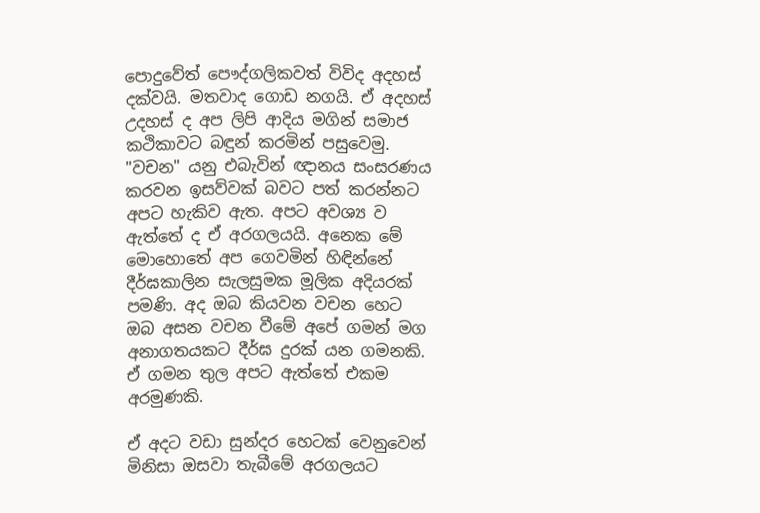පොදුවේත් පෞද්ගලිකවත් විවිද අදහස් දක්වයි. මතවාද ගොඩ නගයි. ඒ අදහස් උදහස් ද අප ලිපි ආදිය මගින් සමාජ කථිකාවට බඳුන් කරමින් පසුවෙමු. "වචන" යනු එබැවින් ඥානය සංසරණය කරවන ඉසව්වක් බවට පත් කරන්නට අපට හැකිව ඇත. අපට අවශ්‍ය ව ඇත්තේ ද ඒ අරගලයයි. අනෙක මේ මොහොතේ අප ගෙවමින් හිඳින්නේ දීර්ඝකාලින සැලසුමක මූලික අදියරක් පමණි. අද ඔබ කියවන වචන හෙට ඔබ අසන වචන වීමේ අපේ ගමන් මග අනාගතයකට දීර්ඝ දුරක් යන ගමනකි. ඒ ගමන තුල අපට ඇත්තේ එකම අරමුණකි.

ඒ අදට වඩා සුන්දර හෙටක් වෙනුවෙන් මිනිසා ඔසවා තැබීමේ අරගලයට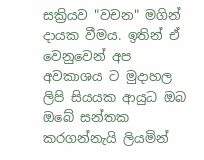සක්‍රියව "වචන" මගින් දායක වීමය. ඉතින් ඒ වෙනුවෙන් අප අවකාශය ට මුදාහල ලිපි සියයක ආයුධ ඔබ ඔබේ සන්තක කරගන්නැයි ලියමින්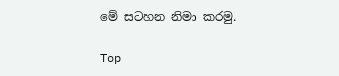මේ සටහන නිමා කරමු.

Top